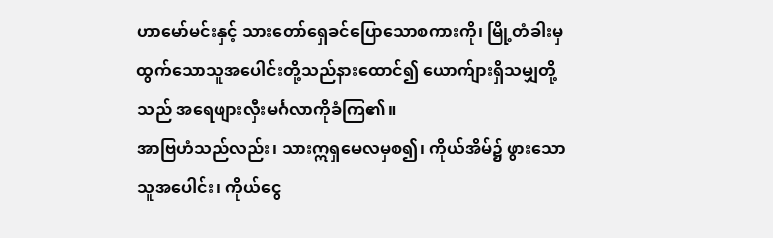ဟာမော်မင်းနှင့် သားတော်ရှေခင်ပြောသောစကားကို၊ မြို့တံခါးမှ ထွက်သောသူအပေါင်းတို့သည်နားထောင်၍ ယောက်ျားရှိသမျှတို့သည် အရေဖျားလှီးမင်္ဂလာကိုခံကြ၏။
အာဗြဟံသည်လည်း၊ သားဣရှမေလမှစ၍၊ ကိုယ်အိမ်၌ ဖွားသောသူအပေါင်း၊ ကိုယ်ငွေ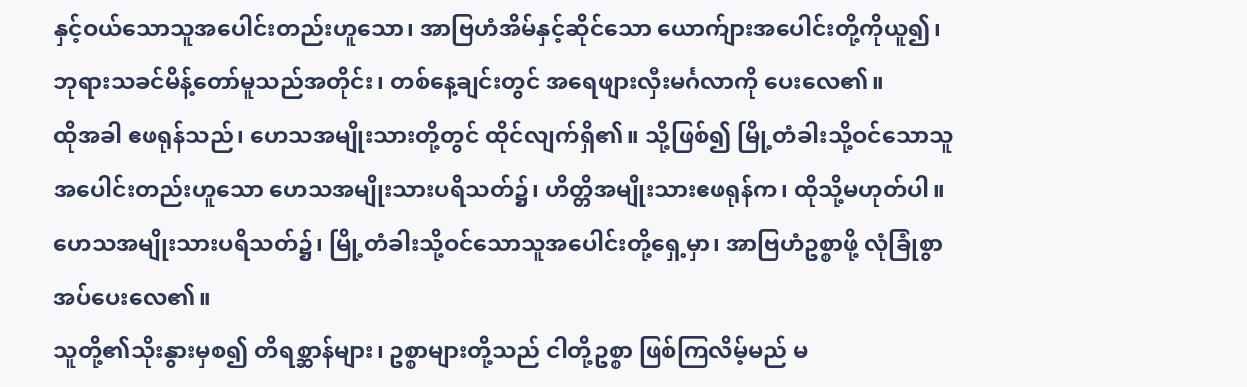နှင့်ဝယ်သောသူအပေါင်းတည်းဟူသော၊ အာဗြဟံအိမ်နှင့်ဆိုင်သော ယောက်ျားအပေါင်းတို့ကိုယူ၍၊ ဘုရားသခင်မိန့်တော်မူသည်အတိုင်း၊ တစ်နေ့ချင်းတွင် အရေဖျားလှီးမင်္ဂလာကို ပေးလေ၏။
ထိုအခါ ဧဖရုန်သည်၊ ဟေသအမျိုးသားတို့တွင် ထိုင်လျက်ရှိ၏။ သို့ဖြစ်၍ မြို့တံခါးသို့ဝင်သောသူအပေါင်းတည်းဟူသော ဟေသအမျိုးသားပရိသတ်၌၊ ဟိတ္တိအမျိုးသားဧဖရုန်က၊ ထိုသို့မဟုတ်ပါ။
ဟေသအမျိုးသားပရိသတ်၌၊ မြို့တံခါးသို့ဝင်သောသူအပေါင်းတို့ရှေ့မှာ၊ အာဗြဟံဥစ္စာဖို့ လုံခြုံစွာအပ်ပေးလေ၏။
သူတို့၏သိုးနွားမှစ၍ တိရစ္ဆာန်များ၊ ဥစ္စာများတို့သည် ငါတို့ဥစ္စာ ဖြစ်ကြလိမ့်မည် မ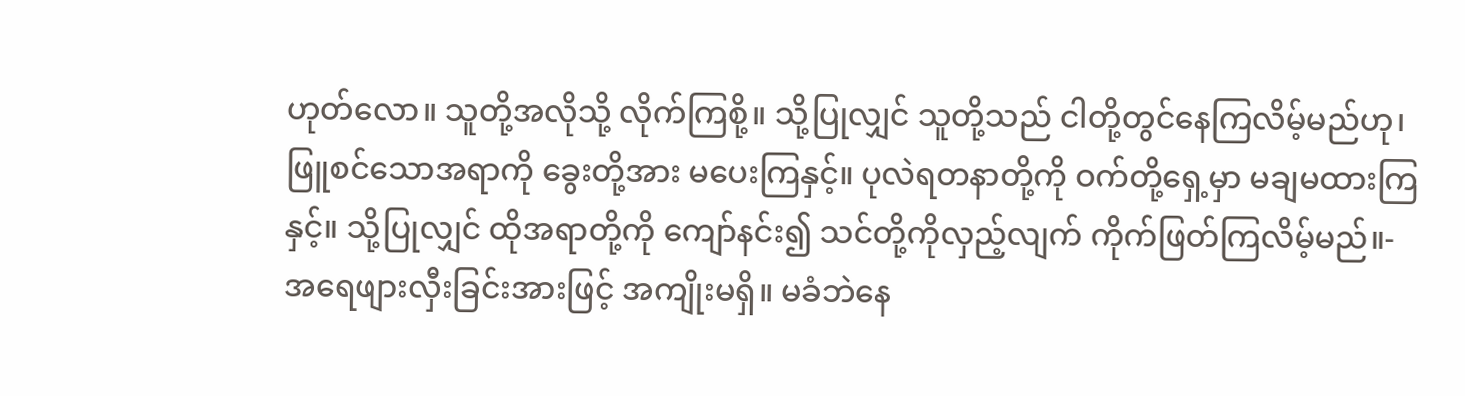ဟုတ်လော။ သူတို့အလိုသို့ လိုက်ကြစို့။ သို့ပြုလျှင် သူတို့သည် ငါတို့တွင်နေကြလိမ့်မည်ဟု၊
ဖြူစင်သောအရာကို ခွေးတို့အား မပေးကြနှင့်။ ပုလဲရတနာတို့ကို ဝက်တို့ရှေ့မှာ မချမထားကြနှင့်။ သို့ပြုလျှင် ထိုအရာတို့ကို ကျော်နင်း၍ သင်တို့ကိုလှည့်လျက် ကိုက်ဖြတ်ကြလိမ့်မည်။-
အရေဖျားလှီးခြင်းအားဖြင့် အကျိုးမရှိ။ မခံဘဲနေ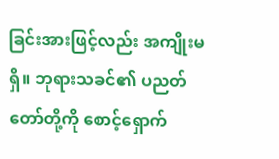ခြင်းအားဖြင့်လည်း အကျိုးမရှိ။ ဘုရားသခင်၏ ပညတ်တော်တို့ကို စောင့်ရှောက်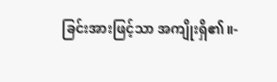ခြင်းအားဖြင့်သာ အကျိုးရှိ၏။-